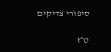סיפורי צדיקים

ט״ז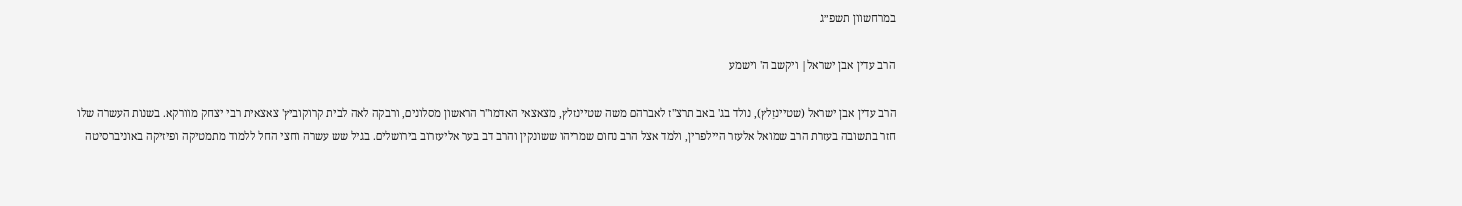במרחשוון תשפ״ג

הרב עדין אבן ישראל| ויקשב ה' וישמע

הרב עדין אבן ישראל (שטיינזַלץ), נולד בג' באב תרצ"ז לאברהם משה שטיינזלץ, מצאצאי האדמו"ר הראשון מסלונים, ורבקה לאה לבית קרוקוביץ' צאצאית רבי יצחק מוורקא. בשנות העשרה שלו חזר בתשובה בעזרת הרב שמואל אלעזר היילפרין, ולמד אצל הרב נחום שמריהו ששונקין והרב דב בער אליעזרוב בירושלים. בגיל שש עשרה וחצי החל ללמוד מתמטיקה ופיזיקה באוניברסיטה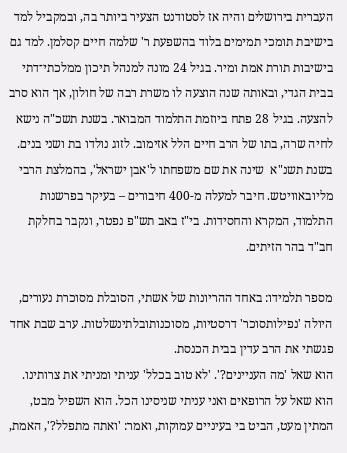העברית בירושלים והיה אז לסטודנט הצעיר ביותר בה, ובמקביל למד בישיבת תומכי תמימים בלוד בהשפעת ר' שלמה חיים קסלמן. למד גם בישיבות תורת אמת ומיר. בגיל 24 מונה למנהל תיכון ממלכתי־דתי בבית הגדי, ובאותה שנה הוצעה לו משרת רבה של חולון, אך הוא סרב להצעה. בגיל 28 פתח ביוזמת התלמוד המבואר. בשנת תשכ"ה נישא לחיה שרה, בתו של הרב חיים הלל אזימוב. לזוג נולדו בת ושני בנים. בשנת תשנ"א  שינה את שם משפחתו ל'אבן ישראל', בהמלצת הרבי מליובאוויטש. חיבר למעלה מ-400 חיבורים – בעיקר בפרשנות התלמוד, המקרא והחסידות. בי"ז באב תש"פ נפטר, ונקבר בחלקת חב"ד בהר הזיתים.

מספר תלמידו: באחד ההריונות של אשתי, הסובלת מסוכרת נעורים, היולה 'נפילותסוכר' דרסטיות, מסוכנותובלתינשלטות. ערב שבת אחד פגשתי את הרב עדין בבית הכנסת.
הוא שאל 'מה העניינים?'. 'לא טוב בכלל' עניתי ומניתי את צרותינו.
הוא שאל על הרופאים ואני עניתי שניסינו הכל. הוא השפיל מבט, המתין מעט, הביט בי בעיניים עמוקות, ואמר: 'ואתה מתפלל?', האמת,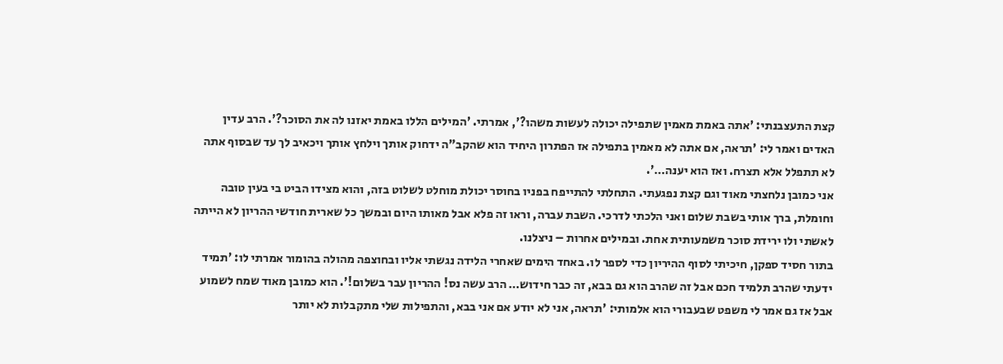קצת התעצבנתי: 'אתה באמת מאמין שתפילה יכולה לעשות משהו?', אמרתי. 'המילים הללו באמת יאזנו לה את הסוכר?'. הרב עדין האדים ואמר לי: 'תראה, אם אתה לא מאמין בתפילה אז הפתרון היחיד הוא שהקב"ה ידחוק אותך וילחץ אותך ויכאיב לך עד שבסוף אתה לא תתפלל אלא תצרח. ואז הוא יענה…'.
אני כמובן נלחצתי מאוד וגם קצת נפגעתי. התחלתי להתייפח בפניו בחוסר יכולת מוחלט לשלוט בזה, והוא מצידו הביט בי בעין טובה וחומלת, ברך אותי בשבת שלום ואני הלכתי לדרכי. השבת עברה, וראו זה פלא אבל מאותו היום ובמשך כל שארית חודשי ההריון לא הייתה לאשתי ולו ירידת סוכר משמעותית אחת. ובמילים אחרות – ניצלנו.
בתור חסיד ספקן, חיכיתי לסוף ההיריון כדי לספר לו. באחד הימים שאחרי הלידה נגשתי אליו ובחוצפה מהולה בהומור אמרתי לו: 'תמיד ידעתי שהרב תלמיד חכם אבל זה שהרב הוא גם בבא, זה כבר חידוש… הרב עשה נס! ההריון עבר בשלום!'. הוא כמובן מאוד שמח לשמוע אבל אז גם אמר לי משפט שבעבורי הוא אלמותי: 'תראה, אני לא יודע אם אני בבא, והתפילות שלי מתקבלות לא יותר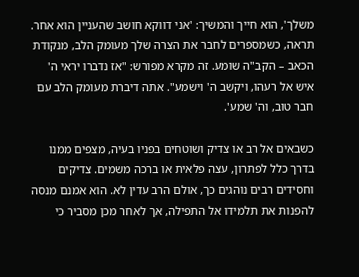משלך', הוא חייך והמשיך: 'אני דווקא חושב שהעניין הוא אחר. תראה, כשמספרים לחבר את הצרה שלך מעומק הלב, מנקודת הכאב – הקב"ה שומע. זה מקרא מפורש: "אז נדברו יראי ה' איש אל רעהו, ויקשב ה' וישמע". אתה דיברת מעומק הלב עם חבר טוב, וה' שמע'.

כשבאים אל רב או צדיק ושוטחים בפניו בעיה, מצפים ממנו בדרך כלל לפתרון, עצה פלאית או ברכה משמים. צדיקים וחסידים רבים נוהגים כך, אולם הרב עדין לא. הוא אמנם מנסה להפנות את תלמידו אל התפילה, אך לאחר מכן מסביר כי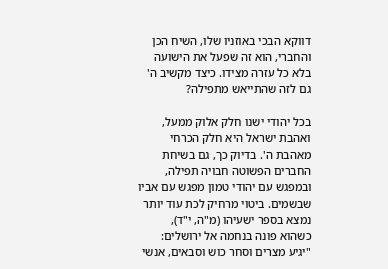דווקא הבכי באוזניו שלו, השיח הכן והחברי, הוא זה שפעל את הישועה בלא כל עזרה מצידו. כיצד מקשיב ה' גם לזה שהתייאש מתפילה?

בכל יהודי ישנו חלק אלוק ממעל, ואהבת ישראל היא חלק הכרחי מאהבת ה'. בדיוק כך, גם בשיחת החברים הפשוטה חבויה תפילה, ובמפגש עם יהודי טמון מפגש עם אביו שבשמים. ביטוי מרחיק לכת עוד יותר נמצא בספר ישעיהו (מ"ה, י"ד), כשהוא פונה בנחמה אל ירושלים: "יגיע מצרים וסחר כוש וסבאים, אנשי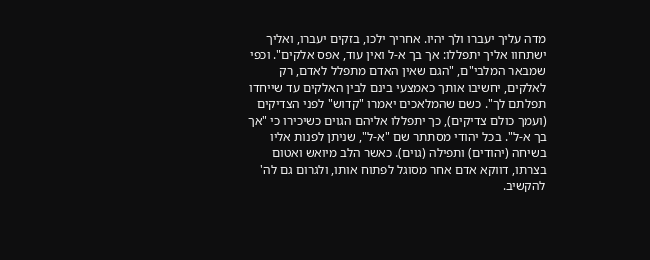מדה עליך יעברו ולך יהיו. אחריך ילכו, בזקים יעברו, ואליך ישתחוו אליך יתפללו: אך בך א-ל ואין עוד, אפס אלקים". וכפי שמבאר המלבי"ם, "הגם שאין האדם מתפלל לאדם, רק לאלקים, יחשיבו אותך כאמצעי בינם לבין האלקים עד שייחדו תפלתם לך". כשם שהמלאכים יאמרו "קדוש" לפני הצדיקים (ועמך כולם צדיקים), כך יתפללו אליהם הגוים כשיכירו כי "אך בך א-ל". בכל יהודי מסתתר שם "א-ל", שניתן לפנות אליו בשיחה (יהודים) ותפילה (גוים). כאשר הלב מיואש ואטום בצרתו, דווקא אדם אחר מסוגל לפתוח אותו, ולגרום גם לה' להקשיב.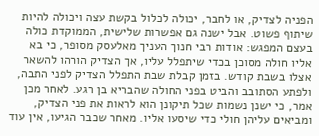הפניה לצדיק, או לחבר, יכולה לכלול בקשת עצה ויכולה להיות שיתוף פשוט. אבל ישנה גם אפשרות שלישית, הממוקדת כולה בעצם המפגש: אודות רבי חנוך העניך מאלעסק מסופר, כי בא אליו חולה מסוכן בכדי שיתפלל עליו, אך הצדיק הורהו להשאר אצלו בשבת קודש. בזמן קבלת שבת התפלל הצדיק לפני התבה, ולפתע הסתובב והביט בפני החולה שהבריא בן רגע. לאחר מכן אמר, כי ישנן נשמות שכל תיקונן הוא לראות את פני הצדיק, ומביאים עליהן חולי כדי שיסעו אליו. מאחר שכבר הגיעו, אין עוד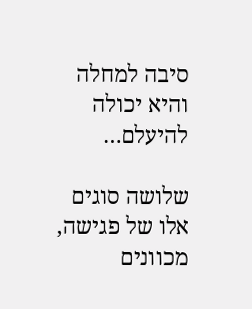סיבה למחלה והיא יכולה להיעלם…

שלושה סוגים אלו של פגישה, מכוונים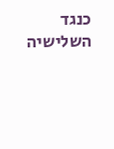כנגד השלישיה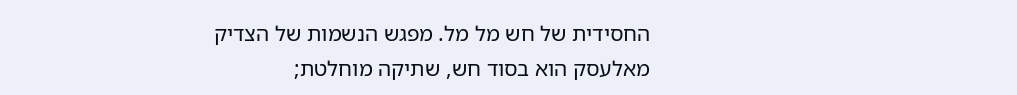החסידית של חש מל מל. מפגש הנשמות של הצדיק מאלעסק הוא בסוד חש, שתיקה מוחלטת;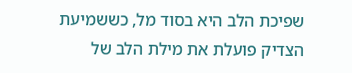שפיכת הלב היא בסוד מל, כששמיעת הצדיק פועלת את מילת הלב של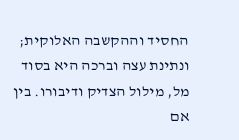החסיד וההקשבה האלוקית; ונתינת עצה וברכה היא בסוד מל, מילול הצדיק ודיבורו. בין אם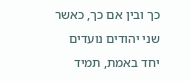כך ובין אם כך, כאשר שני יהודים נועדים יחד באמת, תמיד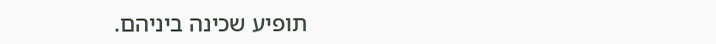תופיע שכינה ביניהם.